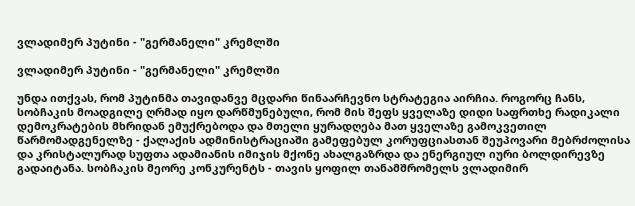ვლადიმერ პუტინი - "გერმანელი" კრემლში

ვლადიმერ პუტინი - "გერმანელი" კრემლში

უნდა ითქვას, რომ პუტინმა თავიდანვე მცდარი წინაარჩევნო სტრატეგია აირჩია. როგორც ჩანს, სობჩაკის მოადგილე ღრმად იყო დარწმუნებული, რომ მის შეფს ყველაზე დიდი საფრთხე რადიკალი დემოკრატების მხრიდან ემუქრებოდა და მთელი ყურადღება მათ ყველაზე გამოკვეთილ წარმომადგენელზე - ქალაქის ადმინისტრაციაში გამეფებულ კორუფციასთან შეუპოვარი მებრძოლისა და კრისტალურად სუფთა ადამიანის იმიჯის მქონე ახალგაზრდა და ენერგიულ იური ბოლდირევზე გადაიტანა. სობჩაკის მეორე კონკურენტს - თავის ყოფილ თანამშრომელს ვლადიმირ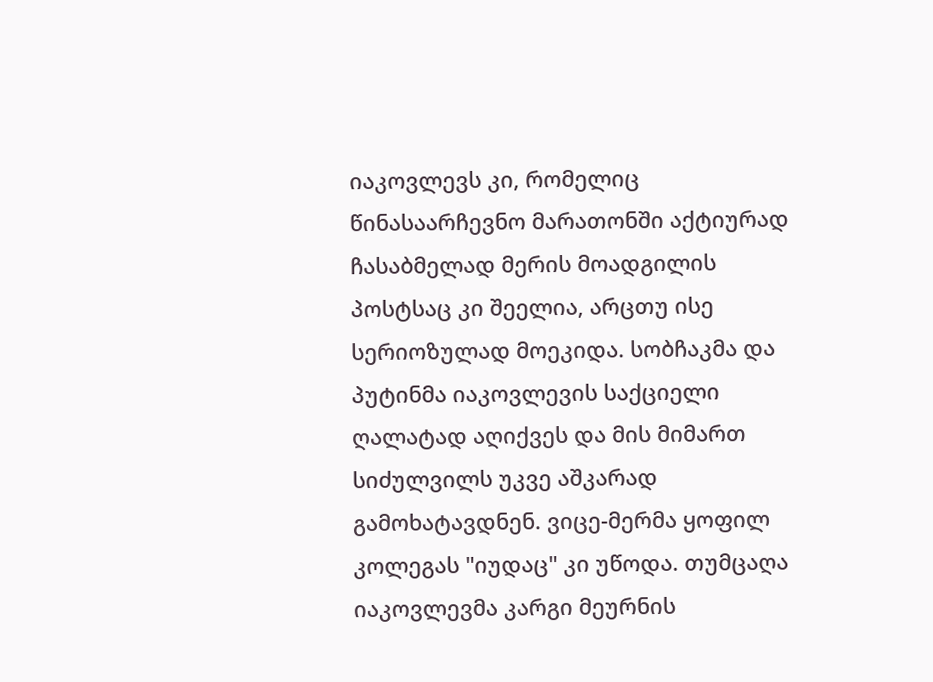იაკოვლევს კი, რომელიც წინასაარჩევნო მარათონში აქტიურად ჩასაბმელად მერის მოადგილის პოსტსაც კი შეელია, არცთუ ისე სერიოზულად მოეკიდა. სობჩაკმა და პუტინმა იაკოვლევის საქციელი ღალატად აღიქვეს და მის მიმართ სიძულვილს უკვე აშკარად გამოხატავდნენ. ვიცე-მერმა ყოფილ კოლეგას "იუდაც" კი უწოდა. თუმცაღა იაკოვლევმა კარგი მეურნის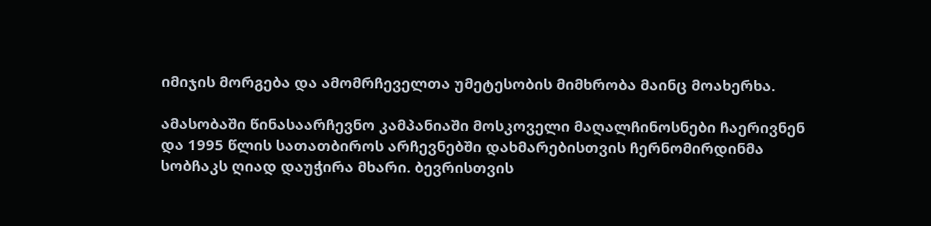იმიჯის მორგება და ამომრჩეველთა უმეტესობის მიმხრობა მაინც მოახერხა.

ამასობაში წინასაარჩევნო კამპანიაში მოსკოველი მაღალჩინოსნები ჩაერივნენ და 1995 წლის სათათბიროს არჩევნებში დახმარებისთვის ჩერნომირდინმა სობჩაკს ღიად დაუჭირა მხარი. ბევრისთვის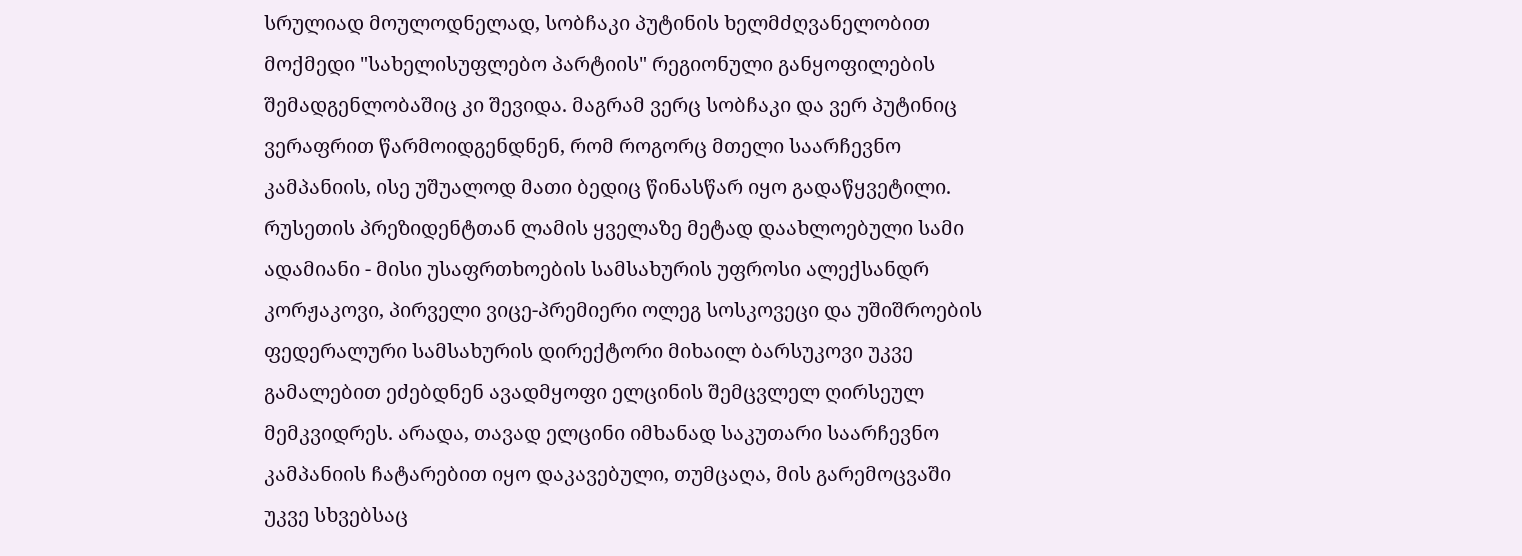სრულიად მოულოდნელად, სობჩაკი პუტინის ხელმძღვანელობით მოქმედი "სახელისუფლებო პარტიის" რეგიონული განყოფილების შემადგენლობაშიც კი შევიდა. მაგრამ ვერც სობჩაკი და ვერ პუტინიც ვერაფრით წარმოიდგენდნენ, რომ როგორც მთელი საარჩევნო კამპანიის, ისე უშუალოდ მათი ბედიც წინასწარ იყო გადაწყვეტილი. რუსეთის პრეზიდენტთან ლამის ყველაზე მეტად დაახლოებული სამი ადამიანი - მისი უსაფრთხოების სამსახურის უფროსი ალექსანდრ კორჟაკოვი, პირველი ვიცე-პრემიერი ოლეგ სოსკოვეცი და უშიშროების ფედერალური სამსახურის დირექტორი მიხაილ ბარსუკოვი უკვე გამალებით ეძებდნენ ავადმყოფი ელცინის შემცვლელ ღირსეულ მემკვიდრეს. არადა, თავად ელცინი იმხანად საკუთარი საარჩევნო კამპანიის ჩატარებით იყო დაკავებული, თუმცაღა, მის გარემოცვაში უკვე სხვებსაც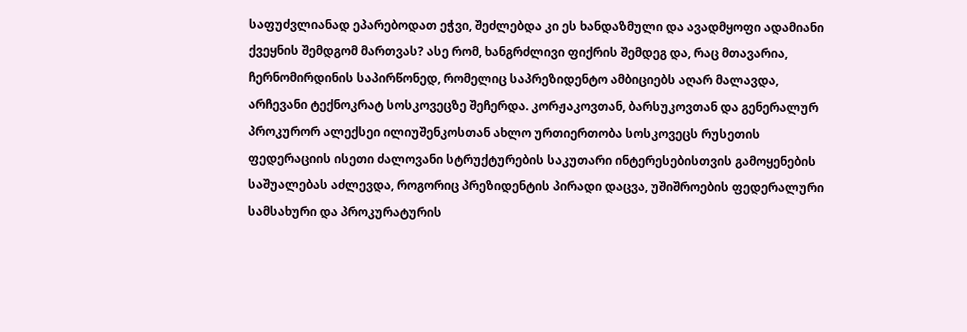საფუძვლიანად ეპარებოდათ ეჭვი, შეძლებდა კი ეს ხანდაზმული და ავადმყოფი ადამიანი ქვეყნის შემდგომ მართვას? ასე რომ, ხანგრძლივი ფიქრის შემდეგ და, რაც მთავარია, ჩერნომირდინის საპირწონედ, რომელიც საპრეზიდენტო ამბიციებს აღარ მალავდა, არჩევანი ტექნოკრატ სოსკოვეცზე შეჩერდა. კორჟაკოვთან, ბარსუკოვთან და გენერალურ პროკურორ ალექსეი ილიუშენკოსთან ახლო ურთიერთობა სოსკოვეცს რუსეთის ფედერაციის ისეთი ძალოვანი სტრუქტურების საკუთარი ინტერესებისთვის გამოყენების საშუალებას აძლევდა, როგორიც პრეზიდენტის პირადი დაცვა, უშიშროების ფედერალური სამსახური და პროკურატურის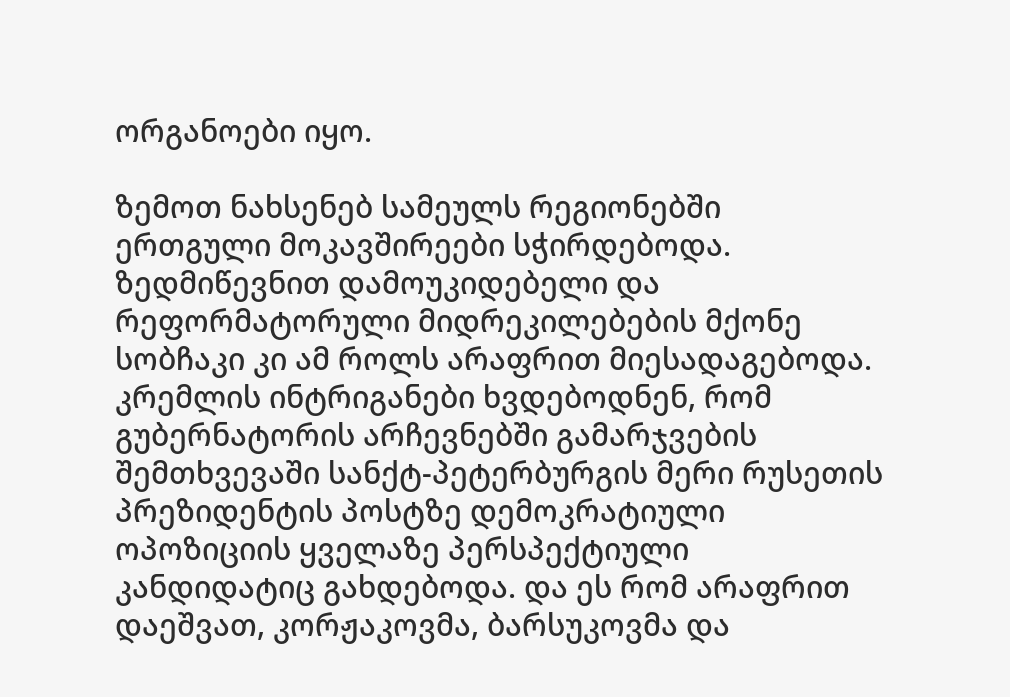ორგანოები იყო.

ზემოთ ნახსენებ სამეულს რეგიონებში ერთგული მოკავშირეები სჭირდებოდა. ზედმიწევნით დამოუკიდებელი და რეფორმატორული მიდრეკილებების მქონე სობჩაკი კი ამ როლს არაფრით მიესადაგებოდა. კრემლის ინტრიგანები ხვდებოდნენ, რომ გუბერნატორის არჩევნებში გამარჯვების შემთხვევაში სანქტ-პეტერბურგის მერი რუსეთის პრეზიდენტის პოსტზე დემოკრატიული ოპოზიციის ყველაზე პერსპექტიული კანდიდატიც გახდებოდა. და ეს რომ არაფრით დაეშვათ, კორჟაკოვმა, ბარსუკოვმა და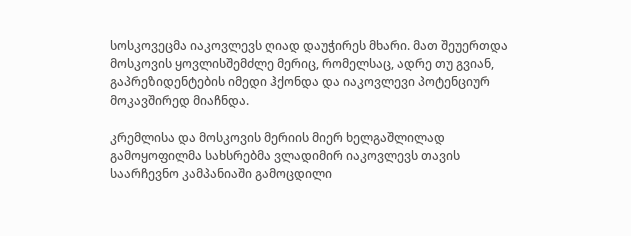სოსკოვეცმა იაკოვლევს ღიად დაუჭირეს მხარი. მათ შეუერთდა მოსკოვის ყოვლისშემძლე მერიც, რომელსაც, ადრე თუ გვიან, გაპრეზიდენტების იმედი ჰქონდა და იაკოვლევი პოტენციურ მოკავშირედ მიაჩნდა.

კრემლისა და მოსკოვის მერიის მიერ ხელგაშლილად გამოყოფილმა სახსრებმა ვლადიმირ იაკოვლევს თავის საარჩევნო კამპანიაში გამოცდილი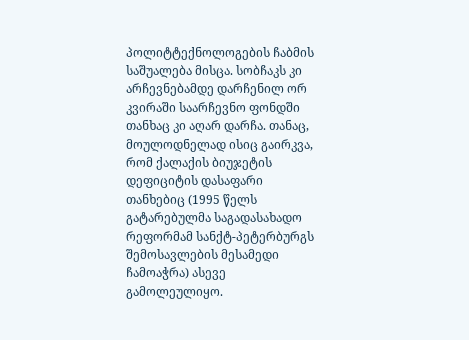პოლიტტექნოლოგების ჩაბმის საშუალება მისცა. სობჩაკს კი არჩევნებამდე დარჩენილ ორ კვირაში საარჩევნო ფონდში თანხაც კი აღარ დარჩა. თანაც, მოულოდნელად ისიც გაირკვა, რომ ქალაქის ბიუჯეტის დეფიციტის დასაფარი თანხებიც (1995 წელს გატარებულმა საგადასახადო რეფორმამ სანქტ-პეტერბურგს შემოსავლების მესამედი ჩამოაჭრა) ასევე გამოლეულიყო.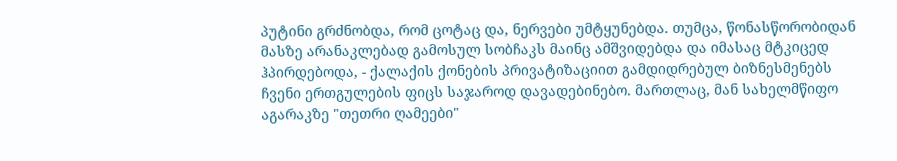პუტინი გრძნობდა, რომ ცოტაც და, ნერვები უმტყუნებდა. თუმცა, წონასწორობიდან მასზე არანაკლებად გამოსულ სობჩაკს მაინც ამშვიდებდა და იმასაც მტკიცედ ჰპირდებოდა, - ქალაქის ქონების პრივატიზაციით გამდიდრებულ ბიზნესმენებს ჩვენი ერთგულების ფიცს საჯაროდ დავადებინებო. მართლაც, მან სახელმწიფო აგარაკზე "თეთრი ღამეები"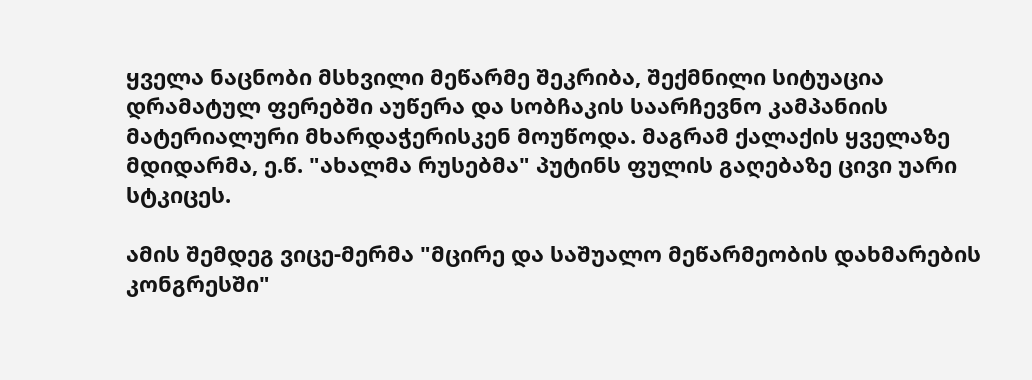ყველა ნაცნობი მსხვილი მეწარმე შეკრიბა, შექმნილი სიტუაცია დრამატულ ფერებში აუწერა და სობჩაკის საარჩევნო კამპანიის მატერიალური მხარდაჭერისკენ მოუწოდა. მაგრამ ქალაქის ყველაზე მდიდარმა, ე.წ. "ახალმა რუსებმა" პუტინს ფულის გაღებაზე ცივი უარი სტკიცეს.

ამის შემდეგ ვიცე-მერმა "მცირე და საშუალო მეწარმეობის დახმარების კონგრესში"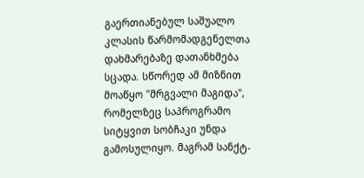გაერთიანებულ საშუალო კლასის წარმომადგენელთა დახმარებაზე დათანხმება სცადა. სწორედ ამ მიზნით მოაწყო "მრგვალი მაგიდა", რომელზეც საპროგრამო სიტყვით სობჩაკი უნდა გამოსულიყო. მაგრამ სანქტ-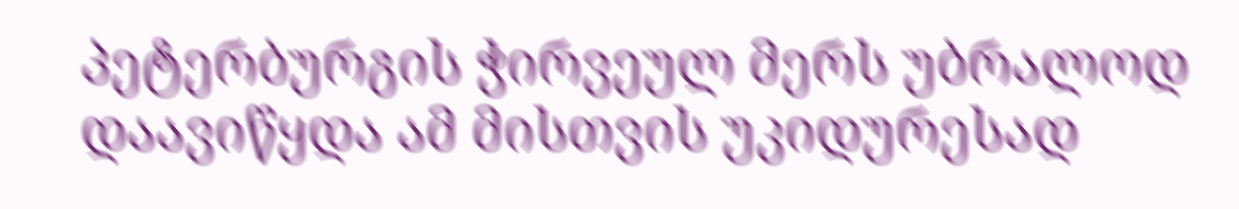პეტერბურგის ჭირვეულ მერს უბრალოდ დაავიწყდა ამ მისთვის უკიდურესად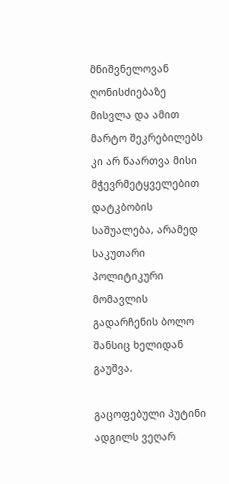მნიშვნელოვან ღონისძიებაზე მისვლა და ამით მარტო შეკრებილებს კი არ წაართვა მისი მჭევრმეტყველებით დატკბობის საშუალება, არამედ საკუთარი პოლიტიკური მომავლის გადარჩენის ბოლო შანსიც ხელიდან გაუშვა.

გაცოფებული პუტინი ადგილს ვეღარ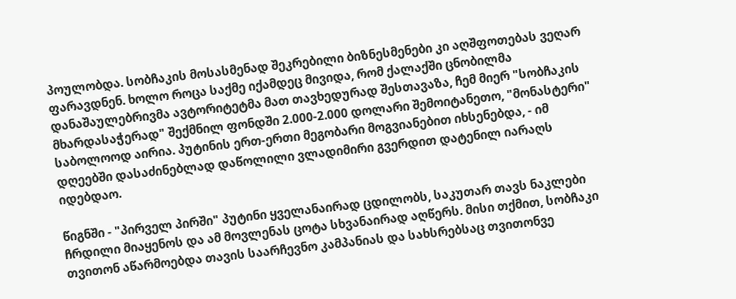პოულობდა. სობჩაკის მოსასმენად შეკრებილი ბიზნესმენები კი აღშფოთებას ვეღარ ფარავდნენ. ხოლო როცა საქმე იქამდეც მივიდა, რომ ქალაქში ცნობილმა დანაშაულებრივმა ავტორიტეტმა მათ თავხედურად შესთავაზა, ჩემ მიერ "სობჩაკის მხარდასაჭერად" შექმნილ ფონდში 2.000-2.000 დოლარი შემოიტანეთო, "მონასტერი" საბოლოოდ აირია. პუტინის ერთ-ერთი მეგობარი მოგვიანებით იხსენებდა, - იმ დღეებში დასაძინებლად დაწოლილი ვლადიმირი გვერდით დატენილ იარაღს იდებდაო.

წიგნში - "პირველ პირში" პუტინი ყველანაირად ცდილობს, საკუთარ თავს ნაკლები ჩრდილი მიაყენოს და ამ მოვლენას ცოტა სხვანაირად აღწერს. მისი თქმით, სობჩაკი თვითონ აწარმოებდა თავის საარჩევნო კამპანიას და სახსრებსაც თვითონვე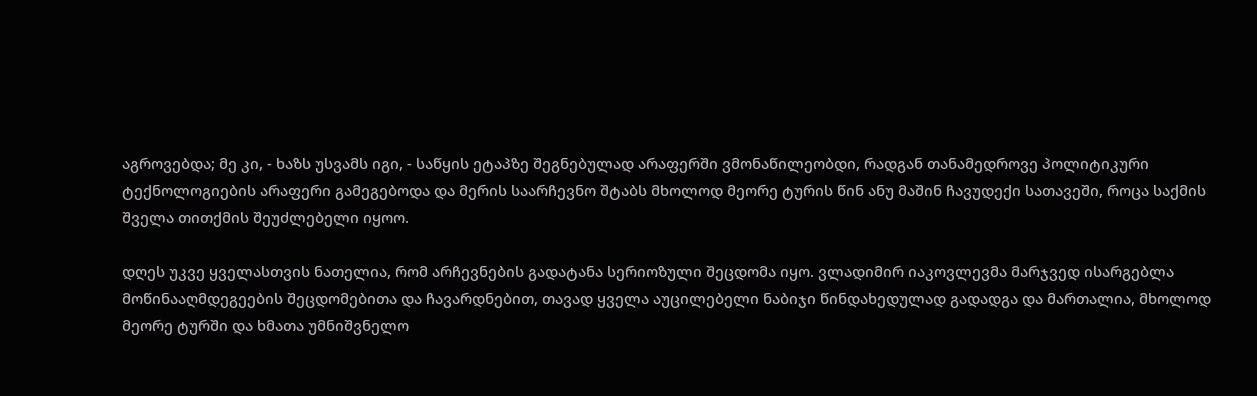აგროვებდა; მე კი, - ხაზს უსვამს იგი, - საწყის ეტაპზე შეგნებულად არაფერში ვმონაწილეობდი, რადგან თანამედროვე პოლიტიკური ტექნოლოგიების არაფერი გამეგებოდა და მერის საარჩევნო შტაბს მხოლოდ მეორე ტურის წინ ანუ მაშინ ჩავუდექი სათავეში, როცა საქმის შველა თითქმის შეუძლებელი იყოო.

დღეს უკვე ყველასთვის ნათელია, რომ არჩევნების გადატანა სერიოზული შეცდომა იყო. ვლადიმირ იაკოვლევმა მარჯვედ ისარგებლა მოწინააღმდეგეების შეცდომებითა და ჩავარდნებით, თავად ყველა აუცილებელი ნაბიჯი წინდახედულად გადადგა და მართალია, მხოლოდ მეორე ტურში და ხმათა უმნიშვნელო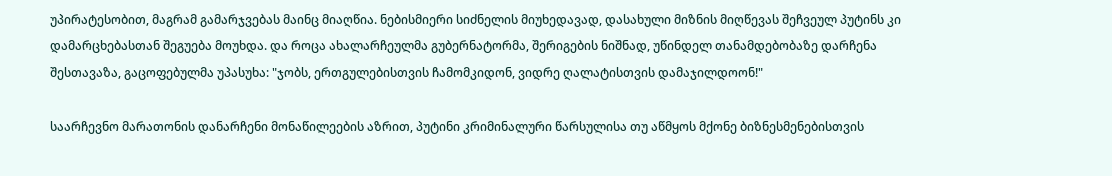უპირატესობით, მაგრამ გამარჯვებას მაინც მიაღწია. ნებისმიერი სიძნელის მიუხედავად, დასახული მიზნის მიღწევას შეჩვეულ პუტინს კი დამარცხებასთან შეგუება მოუხდა. და როცა ახალარჩეულმა გუბერნატორმა, შერიგების ნიშნად, უწინდელ თანამდებობაზე დარჩენა შესთავაზა, გაცოფებულმა უპასუხა: "ჯობს, ერთგულებისთვის ჩამომკიდონ, ვიდრე ღალატისთვის დამაჯილდოონ!"

საარჩევნო მარათონის დანარჩენი მონაწილეების აზრით, პუტინი კრიმინალური წარსულისა თუ აწმყოს მქონე ბიზნესმენებისთვის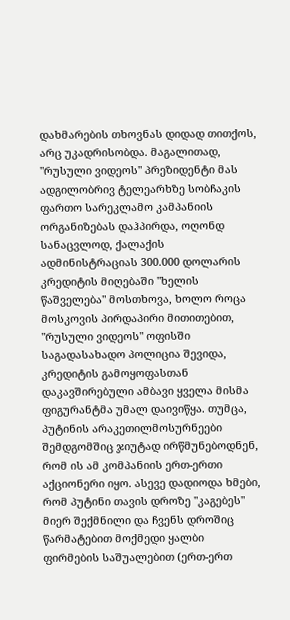დახმარების თხოვნას დიდად თითქოს, არც უკადრისობდა. მაგალითად, "რუსული ვიდეოს" პრეზიდენტი მას ადგილობრივ ტელეარხზე სობჩაკის ფართო სარეკლამო კამპანიის ორგანიზებას დაჰპირდა, ოღონდ სანაცვლოდ, ქალაქის ადმინისტრაციას 300.000 დოლარის კრედიტის მიღებაში "ხელის წაშველება" მოსთხოვა, ხოლო როცა მოსკოვის პირდაპირი მითითებით, "რუსული ვიდეოს" ოფისში საგადასახადო პოლიცია შევიდა, კრედიტის გამოყოფასთან დაკავშირებული ამბავი ყველა მისმა ფიგურანტმა უმალ დაივიწყა. თუმცა, პუტინის არაკეთილმოსურნეები შემდგომშიც ჯიუტად ირწმუნებოდნენ, რომ ის ამ კომპანიის ერთ-ერთი აქციონერი იყო. ასევე დადიოდა ხმები, რომ პუტინი თავის დროზე "კაგებეს" მიერ შექმნილი და ჩვენს დროშიც წარმატებით მოქმედი ყალბი ფირმების საშუალებით (ერთ-ერთ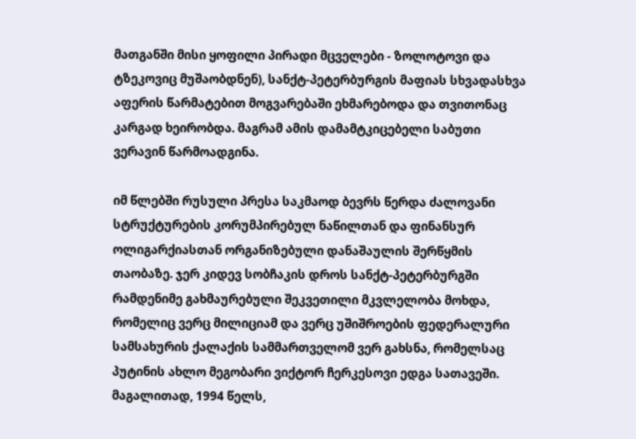მათგანში მისი ყოფილი პირადი მცველები - ზოლოტოვი და ტზეკოვიც მუშაობდნენ), სანქტ-პეტერბურგის მაფიას სხვადასხვა აფერის წარმატებით მოგვარებაში ეხმარებოდა და თვითონაც კარგად ხეირობდა. მაგრამ ამის დამამტკიცებელი საბუთი ვერავინ წარმოადგინა.

იმ წლებში რუსული პრესა საკმაოდ ბევრს წერდა ძალოვანი სტრუქტურების კორუმპირებულ ნაწილთან და ფინანსურ ოლიგარქიასთან ორგანიზებული დანაშაულის შერწყმის თაობაზე. ჯერ კიდევ სობჩაკის დროს სანქტ-პეტერბურგში რამდენიმე გახმაურებული შეკვეთილი მკვლელობა მოხდა, რომელიც ვერც მილიციამ და ვერც უშიშროების ფედერალური სამსახურის ქალაქის სამმართველომ ვერ გახსნა, რომელსაც პუტინის ახლო მეგობარი ვიქტორ ჩერკესოვი ედგა სათავეში. მაგალითად, 1994 წელს,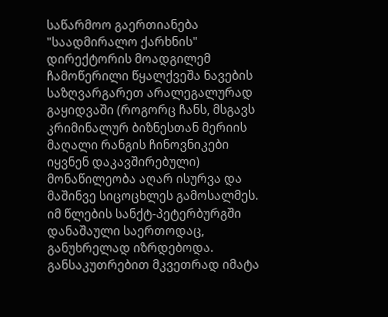საწარმოო გაერთიანება "საადმირალო ქარხნის" დირექტორის მოადგილემ ჩამოწერილი წყალქვეშა ნავების საზღვარგარეთ არალეგალურად გაყიდვაში (როგორც ჩანს, მსგავს კრიმინალურ ბიზნესთან მერიის მაღალი რანგის ჩინოვნიკები იყვნენ დაკავშირებული) მონაწილეობა აღარ ისურვა და მაშინვე სიცოცხლეს გამოსალმეს. იმ წლების სანქტ-პეტერბურგში დანაშაული საერთოდაც, განუხრელად იზრდებოდა. განსაკუთრებით მკვეთრად იმატა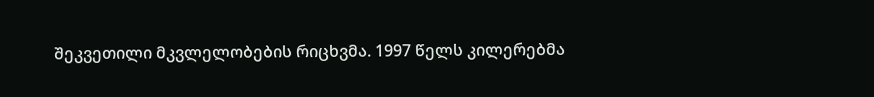შეკვეთილი მკვლელობების რიცხვმა. 1997 წელს კილერებმა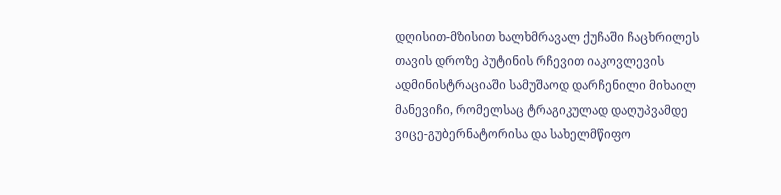დღისით-მზისით ხალხმრავალ ქუჩაში ჩაცხრილეს თავის დროზე პუტინის რჩევით იაკოვლევის ადმინისტრაციაში სამუშაოდ დარჩენილი მიხაილ მანევიჩი, რომელსაც ტრაგიკულად დაღუპვამდე ვიცე-გუბერნატორისა და სახელმწიფო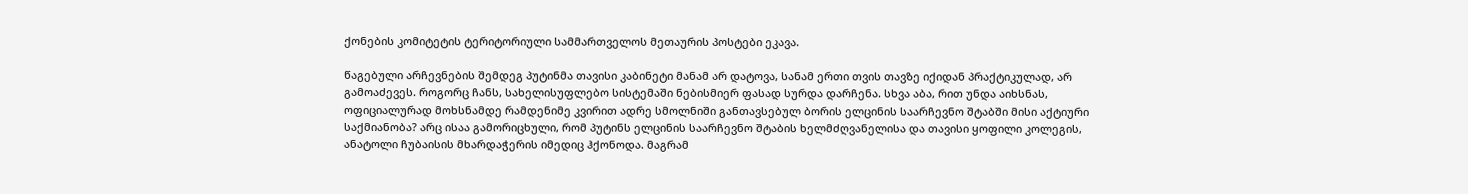ქონების კომიტეტის ტერიტორიული სამმართველოს მეთაურის პოსტები ეკავა.

წაგებული არჩევნების შემდეგ პუტინმა თავისი კაბინეტი მანამ არ დატოვა, სანამ ერთი თვის თავზე იქიდან პრაქტიკულად, არ გამოაძევეს. როგორც ჩანს, სახელისუფლებო სისტემაში ნებისმიერ ფასად სურდა დარჩენა. სხვა აბა, რით უნდა აიხსნას, ოფიციალურად მოხსნამდე რამდენიმე კვირით ადრე სმოლნიში განთავსებულ ბორის ელცინის საარჩევნო შტაბში მისი აქტიური საქმიანობა? არც ისაა გამორიცხული, რომ პუტინს ელცინის საარჩევნო შტაბის ხელმძღვანელისა და თავისი ყოფილი კოლეგის, ანატოლი ჩუბაისის მხარდაჭერის იმედიც ჰქონოდა. მაგრამ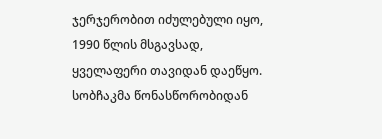ჯერჯერობით იძულებული იყო, 1990 წლის მსგავსად, ყველაფერი თავიდან დაეწყო. სობჩაკმა წონასწორობიდან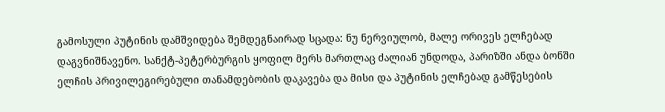გამოსული პუტინის დამშვიდება შემდეგნაირად სცადა: ნუ ნერვიულობ, მალე ორივეს ელჩებად დაგვნიშნავენო. სანქტ-პეტერბურგის ყოფილ მერს მართლაც ძალიან უნდოდა, პარიზში ანდა ბონში ელჩის პრივილეგირებული თანამდებობის დაკავება და მისი და პუტინის ელჩებად გამწესების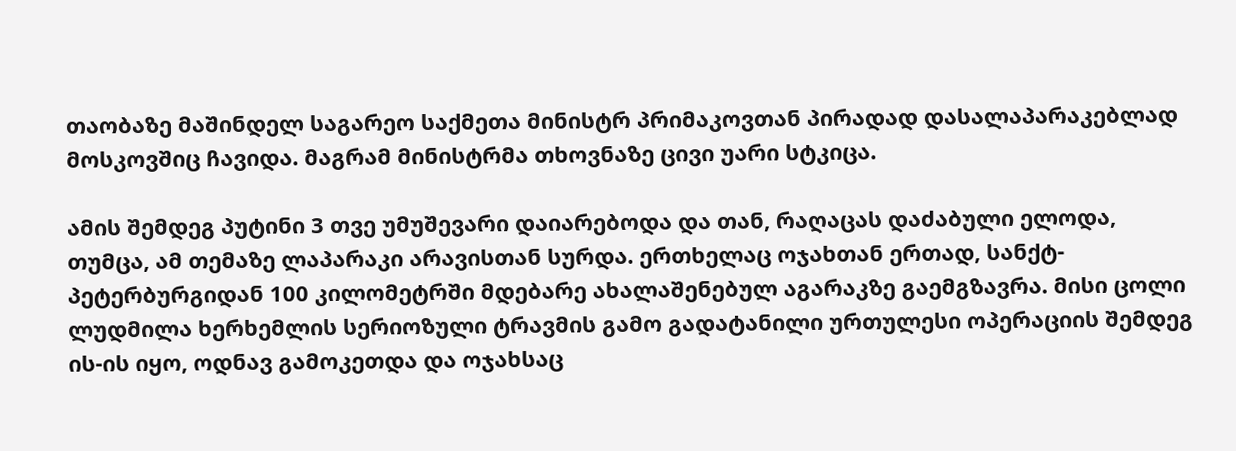თაობაზე მაშინდელ საგარეო საქმეთა მინისტრ პრიმაკოვთან პირადად დასალაპარაკებლად მოსკოვშიც ჩავიდა. მაგრამ მინისტრმა თხოვნაზე ცივი უარი სტკიცა.

ამის შემდეგ პუტინი 3 თვე უმუშევარი დაიარებოდა და თან, რაღაცას დაძაბული ელოდა, თუმცა, ამ თემაზე ლაპარაკი არავისთან სურდა. ერთხელაც ოჯახთან ერთად, სანქტ-პეტერბურგიდან 100 კილომეტრში მდებარე ახალაშენებულ აგარაკზე გაემგზავრა. მისი ცოლი ლუდმილა ხერხემლის სერიოზული ტრავმის გამო გადატანილი ურთულესი ოპერაციის შემდეგ ის-ის იყო, ოდნავ გამოკეთდა და ოჯახსაც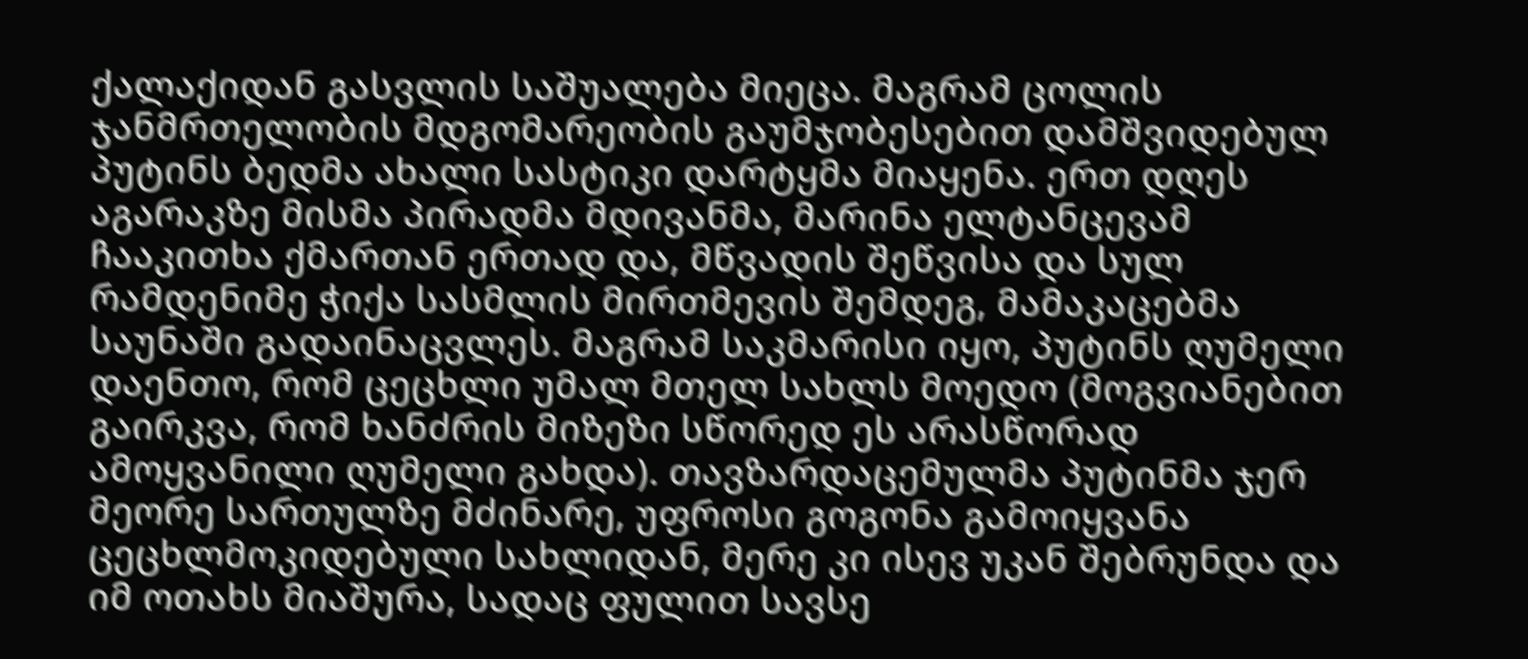ქალაქიდან გასვლის საშუალება მიეცა. მაგრამ ცოლის ჯანმრთელობის მდგომარეობის გაუმჯობესებით დამშვიდებულ პუტინს ბედმა ახალი სასტიკი დარტყმა მიაყენა. ერთ დღეს აგარაკზე მისმა პირადმა მდივანმა, მარინა ელტანცევამ ჩააკითხა ქმართან ერთად და, მწვადის შეწვისა და სულ რამდენიმე ჭიქა სასმლის მირთმევის შემდეგ, მამაკაცებმა საუნაში გადაინაცვლეს. მაგრამ საკმარისი იყო, პუტინს ღუმელი დაენთო, რომ ცეცხლი უმალ მთელ სახლს მოედო (მოგვიანებით გაირკვა, რომ ხანძრის მიზეზი სწორედ ეს არასწორად ამოყვანილი ღუმელი გახდა). თავზარდაცემულმა პუტინმა ჯერ მეორე სართულზე მძინარე, უფროსი გოგონა გამოიყვანა ცეცხლმოკიდებული სახლიდან, მერე კი ისევ უკან შებრუნდა და იმ ოთახს მიაშურა, სადაც ფულით სავსე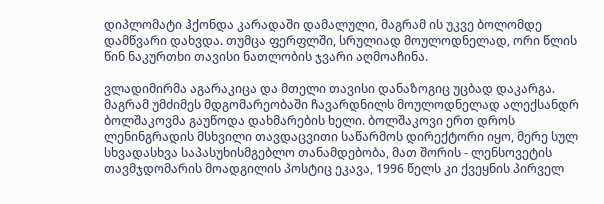დიპლომატი ჰქონდა კარადაში დამალული, მაგრამ ის უკვე ბოლომდე დამწვარი დახვდა. თუმცა ფერფლში, სრულიად მოულოდნელად, ორი წლის წინ ნაკურთხი თავისი ნათლობის ჯვარი აღმოაჩინა.

ვლადიმირმა აგარაკიცა და მთელი თავისი დანაზოგიც უცბად დაკარგა. მაგრამ უმძიმეს მდგომარეობაში ჩავარდნილს მოულოდნელად ალექსანდრ ბოლშაკოვმა გაუწოდა დახმარების ხელი. ბოლშაკოვი ერთ დროს ლენინგრადის მსხვილი თავდაცვითი საწარმოს დირექტორი იყო, მერე სულ სხვადასხვა საპასუხისმგებლო თანამდებობა, მათ შორის - ლენსოვეტის თავმჯდომარის მოადგილის პოსტიც ეკავა, 1996 წელს კი ქვეყნის პირველ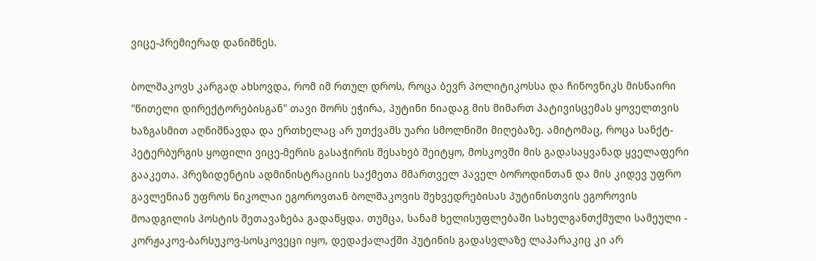ვიცე-პრემიერად დანიშნეს.

ბოლშაკოვს კარგად ახსოვდა, რომ იმ რთულ დროს, როცა ბევრ პოლიტიკოსსა და ჩინოვნიკს მისნაირი "წითელი დირექტორებისგან" თავი შორს ეჭირა, პუტინი ნიადაგ მის მიმართ პატივისცემას ყოველთვის ხაზგასმით აღნიშნავდა და ერთხელაც არ უთქვამს უარი სმოლნიში მიღებაზე. ამიტომაც, როცა სანქტ-პეტერბურგის ყოფილი ვიცე-მერის გასაჭირის შესახებ შეიტყო, მოსკოვში მის გადასაყვანად ყველაფერი გააკეთა. პრეზიდენტის ადმინისტრაციის საქმეთა მმართველ პაველ ბოროდინთან და მის კიდევ უფრო გავლენიან უფროს ნიკოლაი ეგოროვთან ბოლშაკოვის შეხვედრებისას პუტინისთვის ეგოროვის მოადგილის პოსტის შეთავაზება გადაწყდა. თუმცა, სანამ ხელისუფლებაში სახელგანთქმული სამეული - კორჟაკოვ-ბარსუკოვ-სოსკოვეცი იყო, დედაქალაქში პუტინის გადასვლაზე ლაპარაკიც კი არ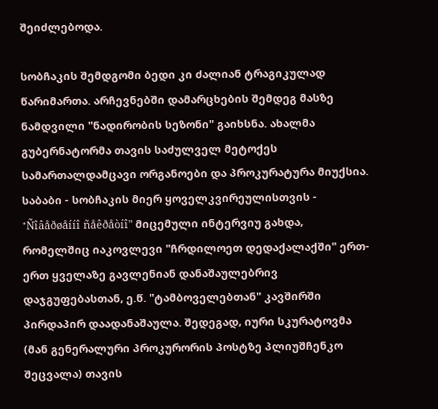შეიძლებოდა.

სობჩაკის შემდგომი ბედი კი ძალიან ტრაგიკულად წარიმართა. არჩევნებში დამარცხების შემდეგ მასზე ნამდვილი "ნადირობის სეზონი" გაიხსნა. ახალმა გუბერნატორმა თავის საძულველ მეტოქეს სამართალდამცავი ორგანოები და პროკურატურა მიუქსია. საბაბი - სობჩაკის მიერ ყოველკვირეულისთვის - "Ñîâåðøåííî ñåêðåòíî" მიცემული ინტერვიუ გახდა, რომელშიც იაკოვლევი "ჩრდილოეთ დედაქალაქში" ერთ-ერთ ყველაზე გავლენიან დანაშაულებრივ დაჯგუფებასთან, ე.წ. "ტამბოველებთან" კავშირში პირდაპირ დაადანაშაულა. შედეგად, იური სკურატოვმა (მან გენერალური პროკურორის პოსტზე პლიუშჩენკო შეცვალა) თავის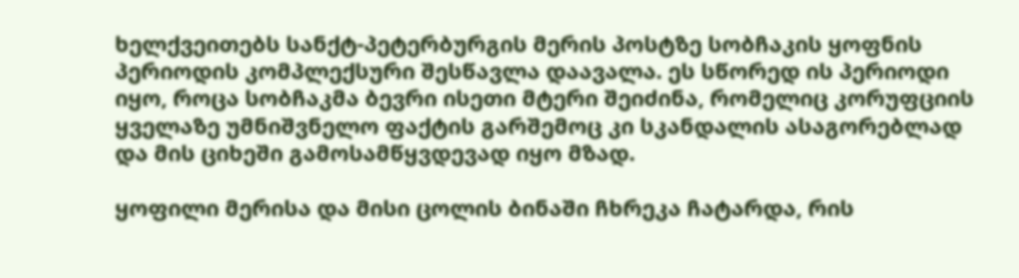ხელქვეითებს სანქტ-პეტერბურგის მერის პოსტზე სობჩაკის ყოფნის პერიოდის კომპლექსური შესწავლა დაავალა. ეს სწორედ ის პერიოდი იყო, როცა სობჩაკმა ბევრი ისეთი მტერი შეიძინა, რომელიც კორუფციის ყველაზე უმნიშვნელო ფაქტის გარშემოც კი სკანდალის ასაგორებლად და მის ციხეში გამოსამწყვდევად იყო მზად.

ყოფილი მერისა და მისი ცოლის ბინაში ჩხრეკა ჩატარდა, რის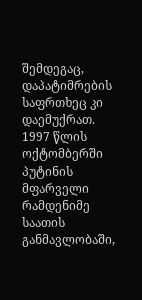შემდეგაც, დაპატიმრების საფრთხეც კი დაემუქრათ. 1997 წლის ოქტომბერში პუტინის მფარველი რამდენიმე საათის განმავლობაში,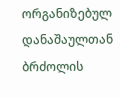ორგანიზებულ დანაშაულთან ბრძოლის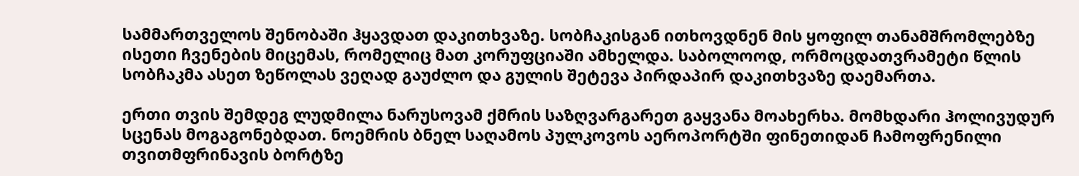სამმართველოს შენობაში ჰყავდათ დაკითხვაზე. სობჩაკისგან ითხოვდნენ მის ყოფილ თანამშრომლებზე ისეთი ჩვენების მიცემას, რომელიც მათ კორუფციაში ამხელდა. საბოლოოდ, ორმოცდათვრამეტი წლის სობჩაკმა ასეთ ზეწოლას ვეღად გაუძლო და გულის შეტევა პირდაპირ დაკითხვაზე დაემართა.

ერთი თვის შემდეგ ლუდმილა ნარუსოვამ ქმრის საზღვარგარეთ გაყვანა მოახერხა. მომხდარი ჰოლივუდურ სცენას მოგაგონებდათ. ნოემრის ბნელ საღამოს პულკოვოს აეროპორტში ფინეთიდან ჩამოფრენილი თვითმფრინავის ბორტზე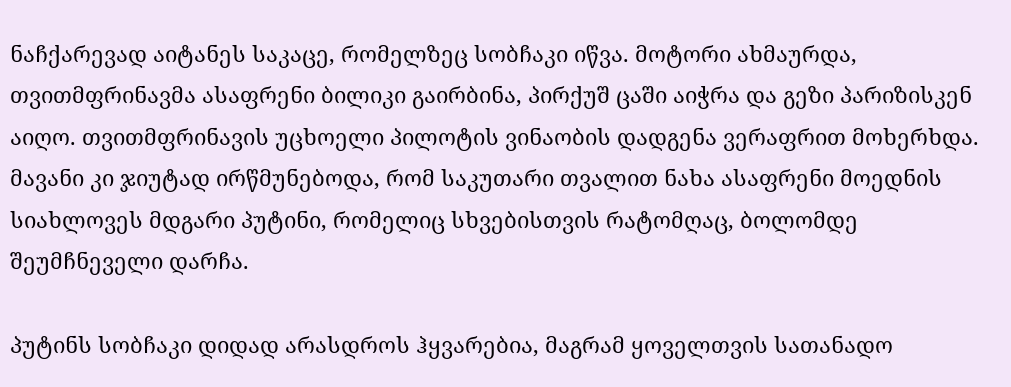ნაჩქარევად აიტანეს საკაცე, რომელზეც სობჩაკი იწვა. მოტორი ახმაურდა, თვითმფრინავმა ასაფრენი ბილიკი გაირბინა, პირქუშ ცაში აიჭრა და გეზი პარიზისკენ აიღო. თვითმფრინავის უცხოელი პილოტის ვინაობის დადგენა ვერაფრით მოხერხდა. მავანი კი ჯიუტად ირწმუნებოდა, რომ საკუთარი თვალით ნახა ასაფრენი მოედნის სიახლოვეს მდგარი პუტინი, რომელიც სხვებისთვის რატომღაც, ბოლომდე შეუმჩნეველი დარჩა.

პუტინს სობჩაკი დიდად არასდროს ჰყვარებია, მაგრამ ყოველთვის სათანადო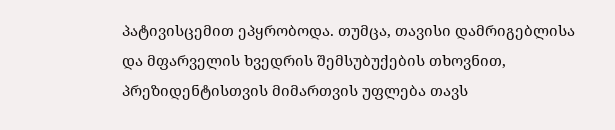პატივისცემით ეპყრობოდა. თუმცა, თავისი დამრიგებლისა და მფარველის ხვედრის შემსუბუქების თხოვნით, პრეზიდენტისთვის მიმართვის უფლება თავს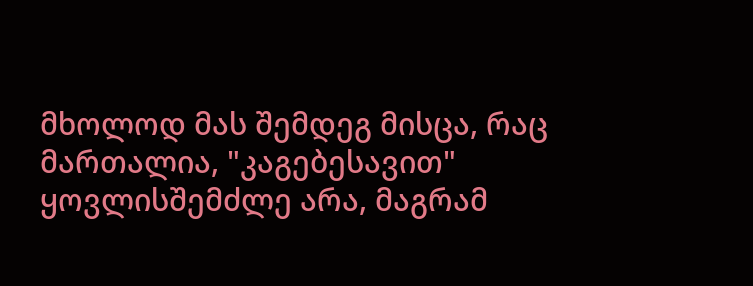მხოლოდ მას შემდეგ მისცა, რაც მართალია, "კაგებესავით" ყოვლისშემძლე არა, მაგრამ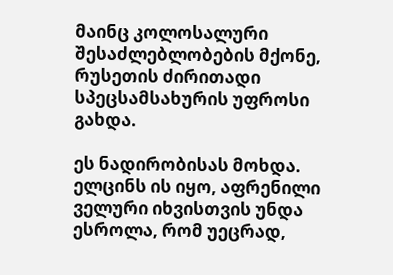მაინც კოლოსალური შესაძლებლობების მქონე, რუსეთის ძირითადი სპეცსამსახურის უფროსი გახდა.

ეს ნადირობისას მოხდა. ელცინს ის იყო, აფრენილი ველური იხვისთვის უნდა ესროლა, რომ უეცრად,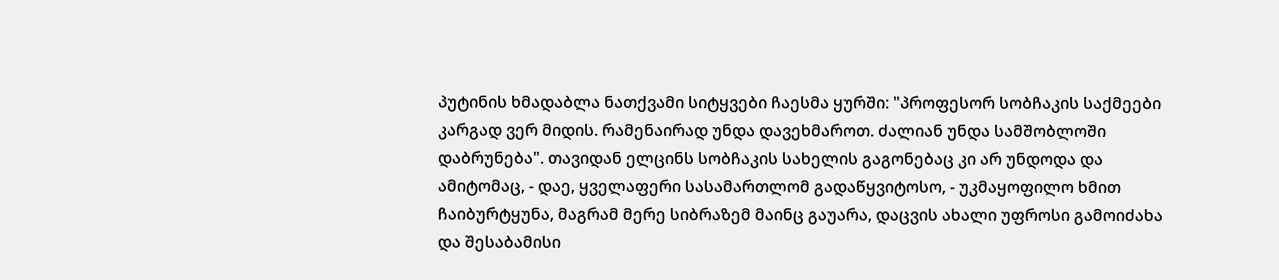პუტინის ხმადაბლა ნათქვამი სიტყვები ჩაესმა ყურში: "პროფესორ სობჩაკის საქმეები კარგად ვერ მიდის. რამენაირად უნდა დავეხმაროთ. ძალიან უნდა სამშობლოში დაბრუნება". თავიდან ელცინს სობჩაკის სახელის გაგონებაც კი არ უნდოდა და ამიტომაც, - დაე, ყველაფერი სასამართლომ გადაწყვიტოსო, - უკმაყოფილო ხმით ჩაიბურტყუნა, მაგრამ მერე სიბრაზემ მაინც გაუარა, დაცვის ახალი უფროსი გამოიძახა და შესაბამისი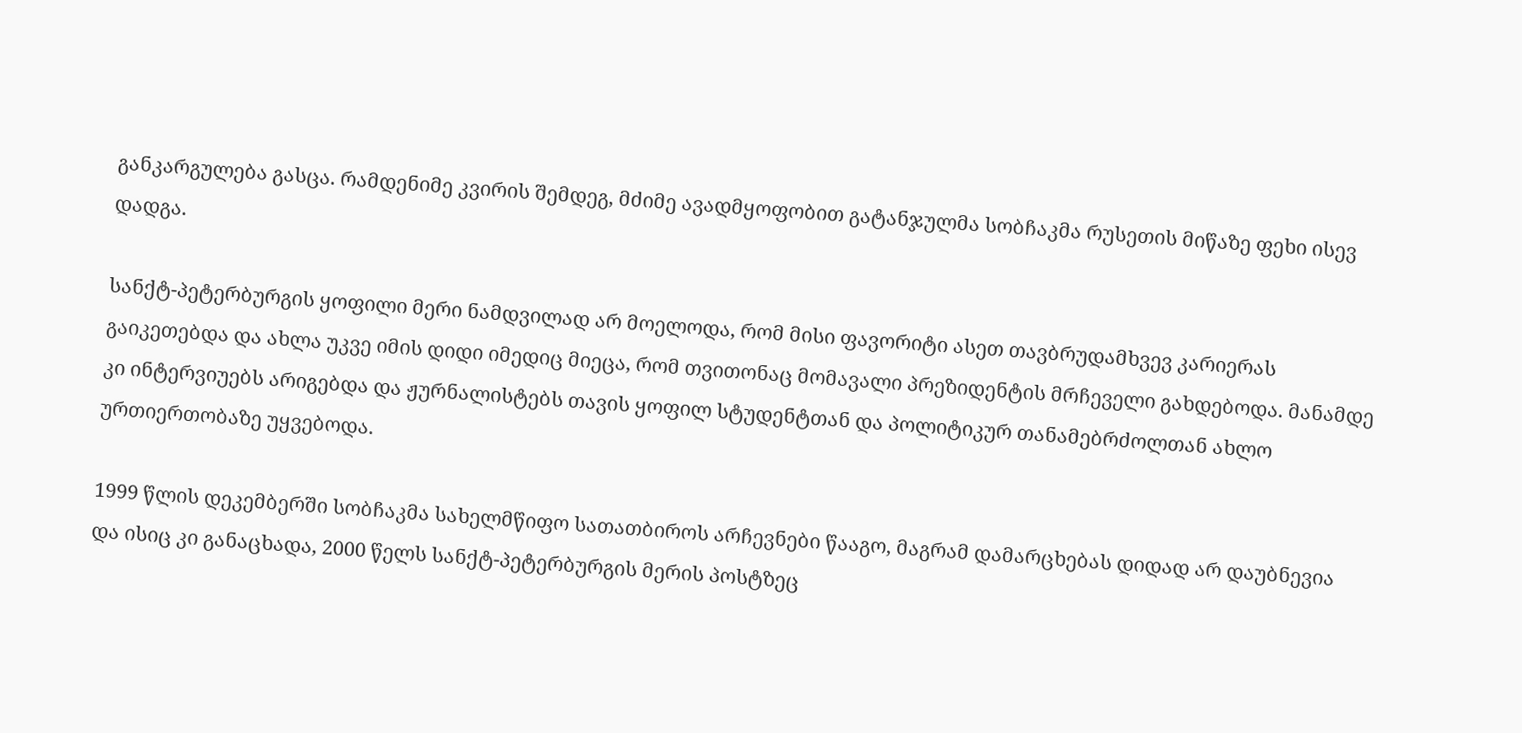განკარგულება გასცა. რამდენიმე კვირის შემდეგ, მძიმე ავადმყოფობით გატანჯულმა სობჩაკმა რუსეთის მიწაზე ფეხი ისევ დადგა.

სანქტ-პეტერბურგის ყოფილი მერი ნამდვილად არ მოელოდა, რომ მისი ფავორიტი ასეთ თავბრუდამხვევ კარიერას გაიკეთებდა და ახლა უკვე იმის დიდი იმედიც მიეცა, რომ თვითონაც მომავალი პრეზიდენტის მრჩეველი გახდებოდა. მანამდე კი ინტერვიუებს არიგებდა და ჟურნალისტებს თავის ყოფილ სტუდენტთან და პოლიტიკურ თანამებრძოლთან ახლო ურთიერთობაზე უყვებოდა.

1999 წლის დეკემბერში სობჩაკმა სახელმწიფო სათათბიროს არჩევნები წააგო, მაგრამ დამარცხებას დიდად არ დაუბნევია და ისიც კი განაცხადა, 2000 წელს სანქტ-პეტერბურგის მერის პოსტზეც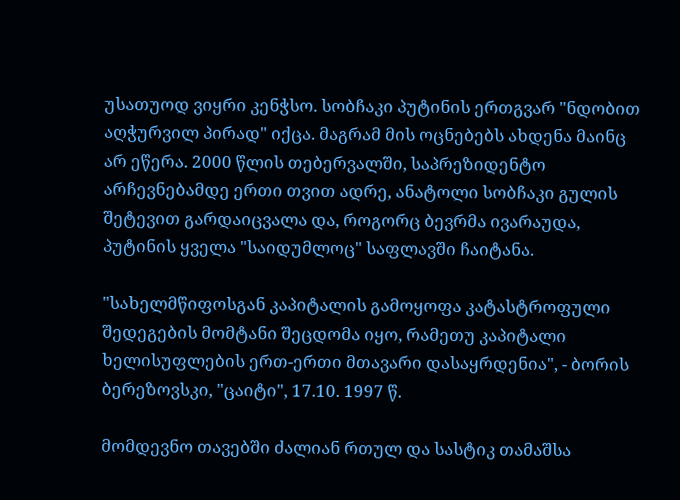უსათუოდ ვიყრი კენჭსო. სობჩაკი პუტინის ერთგვარ "ნდობით აღჭურვილ პირად" იქცა. მაგრამ მის ოცნებებს ახდენა მაინც არ ეწერა. 2000 წლის თებერვალში, საპრეზიდენტო არჩევნებამდე ერთი თვით ადრე, ანატოლი სობჩაკი გულის შეტევით გარდაიცვალა და, როგორც ბევრმა ივარაუდა, პუტინის ყველა "საიდუმლოც" საფლავში ჩაიტანა.

"სახელმწიფოსგან კაპიტალის გამოყოფა კატასტროფული შედეგების მომტანი შეცდომა იყო, რამეთუ კაპიტალი ხელისუფლების ერთ-ერთი მთავარი დასაყრდენია", - ბორის ბერეზოვსკი, "ცაიტი", 17.10. 1997 წ.

მომდევნო თავებში ძალიან რთულ და სასტიკ თამაშსა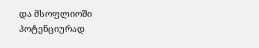და მსოფლიოში პოტენციურად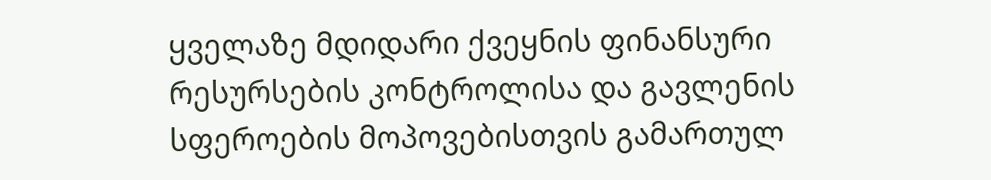ყველაზე მდიდარი ქვეყნის ფინანსური რესურსების კონტროლისა და გავლენის სფეროების მოპოვებისთვის გამართულ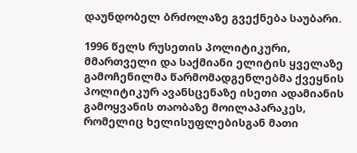დაუნდობელ ბრძოლაზე გვექნება საუბარი.

1996 წელს რუსეთის პოლიტიკური, მმართველი და საქმიანი ელიტის ყველაზე გამოჩენილმა წარმომადგენლებმა ქვეყნის პოლიტიკურ ავანსცენაზე ისეთი ადამიანის გამოყვანის თაობაზე მოილაპარაკეს, რომელიც ხელისუფლებისგან მათი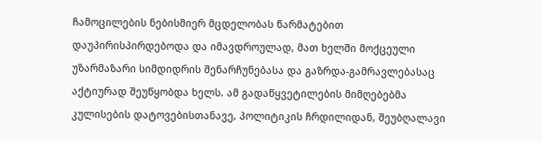ჩამოცილების ნებისმიერ მცდელობას წარმატებით დაუპირისპირდებოდა და იმავდროულად, მათ ხელში მოქცეული უზარმაზარი სიმდიდრის შენარჩუნებასა და გაზრდა-გამრავლებასაც აქტიურად შეუწყობდა ხელს. ამ გადაწყვეტილების მიმღებებმა კულისების დატოვებისთანავე, პოლიტიკის ჩრდილიდან, შეუბღალავი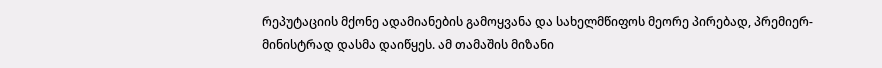რეპუტაციის მქონე ადამიანების გამოყვანა და სახელმწიფოს მეორე პირებად, პრემიერ-მინისტრად დასმა დაიწყეს. ამ თამაშის მიზანი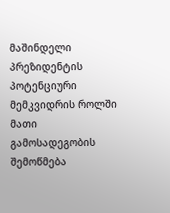მაშინდელი პრეზიდენტის პოტენციური მემკვიდრის როლში მათი გამოსადეგობის შემოწმება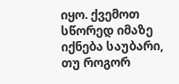იყო. ქვემოთ სწორედ იმაზე იქნება საუბარი, თუ როგორ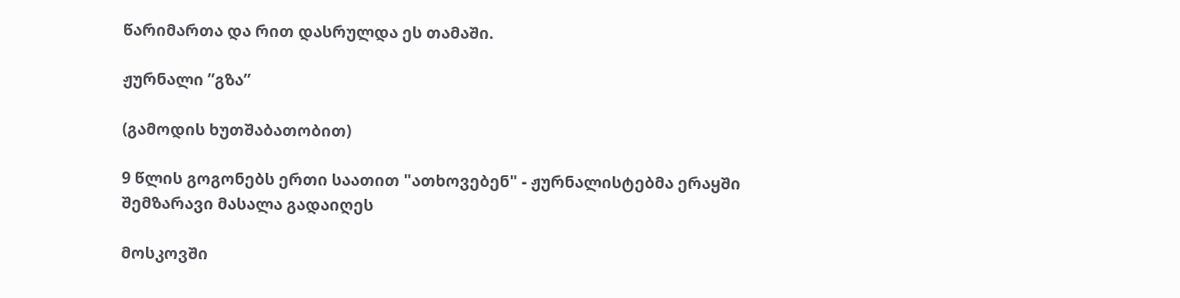წარიმართა და რით დასრულდა ეს თამაში.

ჟურნალი ”გზა”

(გამოდის ხუთშაბათობით)

9 წლის გოგონებს ერთი საათით "ათხოვებენ" - ჟურნალისტებმა ერაყში შემზარავი მასალა გადაიღეს

მოსკოვში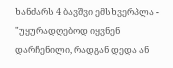ხანძარს 4 ბავშვი ემსხვერპლა - "უყურადღებოდ იყვნენ დარჩენილი, რადგან დედა ან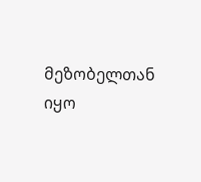მეზობელთან იყო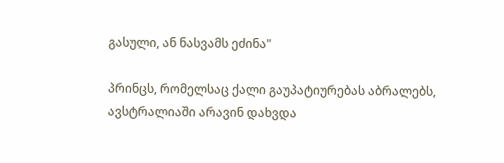გასული, ან ნასვამს ეძინა"

პრინცს, რომელსაც ქალი გაუპატიურებას აბრალებს, ავსტრალიაში არავინ დახვდა